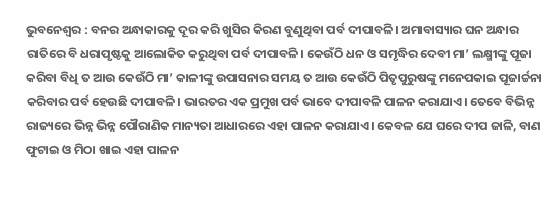ଭୁବନେଶ୍ୱର : ବନର ଅନ୍ଧାକାରକୁ ଦୂର କରି ଖୁସିର କିରଣ ବୁଣୁଥିବା ପର୍ବ ଦୀପାବଳି। ଅମାବାସ୍ୟାର ଘନ ଅନ୍ଧାର ରାତିରେ ବି ଧରାପୃଷ୍ଟକୁ ଆଲୋକିତ କରୁଥିବା ପର୍ବ ଦୀପାବଳି। କେଉଁଠି ଧନ ଓ ସମୃଦ୍ଧିର ଦେବୀ ମା’ ଲକ୍ଷ୍ମୀଙ୍କୁ ପୂଜା କରିବା ବିଧି ତ ଆଉ କେଉଁଠି ମା’ କାଳୀଙ୍କୁ ଉପାସନାର ସମୟ ତ ଆଉ କେଉଁଠି ପିତୃପୁରୁଷଙ୍କୁ ମନେପକାଇ ପୂଜାର୍ଚ୍ଚନା କରିବାର ପର୍ବ ହେଉଛି ଦୀପାବଳି। ଭାରତର ଏକ ପ୍ରମୁଖ ପର୍ବ ଭାବେ ଦୀପାବଳି ପାଳନ କରାଯାଏ। ତେବେ ବିଭିନ୍ନ ରାଜ୍ୟରେ ଭିନ୍ନ ଭିନ୍ନ ପୌରାଣିକ ମାନ୍ୟତା ଆଧାରରେ ଏହା ପାଳନ କରାଯାଏ। କେବଳ ଯେ ଘରେ ଦୀପ ଜାଳି, ବାଣ ଫୁଟାଇ ଓ ମିଠା ଖାଇ ଏହା ପାଳନ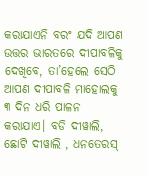କରାଯାଏନି ବରଂ ଯଦି ଆପଣ ଉତ୍ତର ଭାରତରେ ଦୀପାବଳିକୁ ଦେଖିବେ, ତା’ହେଲେ ସେଠି ଆପଣ ଦୀପାବଳି ମାହୋଲକୁ ୩ ଦିନ ଧରି ପାଳନ କରାଯାଏ। ବଡି ଦୀୱାଲି, ଛୋଟି ଦୀୱାଲି , ଧନତେରସ୍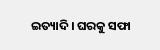ଇତ୍ୟାଦି। ଘରକୁ ସଫା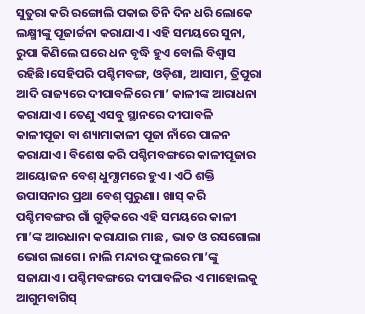ସୁତୁରା କରି ରଙ୍ଗୋଲି ପକାଇ ତିନି ଦିନ ଧରି ଲୋକେ ଲକ୍ଷ୍ମୀଙ୍କୁ ପୂଜାର୍ଚ୍ଚନା କରାଯାଏ। ଏହି ସମୟରେ ସୁନା, ରୁପା କିଣିଲେ ଘରେ ଧନ ବୃଦ୍ଧି ହୁଏ ବୋଲି ବିଶ୍ୱାସ ରହିଛି।ସେହିପରି ପଶ୍ଚିମବଙ୍ଗ, ଓଡ଼ିଶା, ଆସାମ, ତ୍ରିପୁରା ଆଦି ରାଜ୍ୟରେ ଦୀପାବଳିରେ ମା’ କାଳୀଙ୍କ ଆରାଧନା କରାଯାଏ। ତେଣୁ ଏସବୁ ସ୍ଥାନରେ ଦୀପାବଳି କାଳୀପୂଜା ବା ଶ୍ୟାମାକାଳୀ ପୂଜା ନାଁରେ ପାଳନ କରାଯାଏ। ବିଶେଷ କରି ପଶ୍ଚିମବଙ୍ଗରେ କାଳୀପୂଜାର ଆୟୋଜନ ବେଶ୍ ଧୁମ୍ଧାମରେ ହୁଏ। ଏଠି ଶକ୍ତି ଉପାସନାର ପ୍ରଥା ବେଶ୍ ପୁରୁଣା। ଖାସ୍ କରି ପଶ୍ଚିମବଙ୍ଗର ଗାଁ ଗୁଡ଼ିକରେ ଏହି ସମୟରେ କାଳୀ ମା’ଙ୍କ ଆରଧାନା କରାଯାଇ ମାଛ , ଭାତ ଓ ରସଗୋଲା ଭୋଗ ଲାଗେ। ନାଲି ମନ୍ଦାର ଫୁଲରେ ମା’ଙ୍କୁ ସଜାଯାଏ। ପଶ୍ଚିମବଙ୍ଗରେ ଦୀପାବଳିର ଏ ମାହୋଲକୁ ଆଗୁମବାଗିସ୍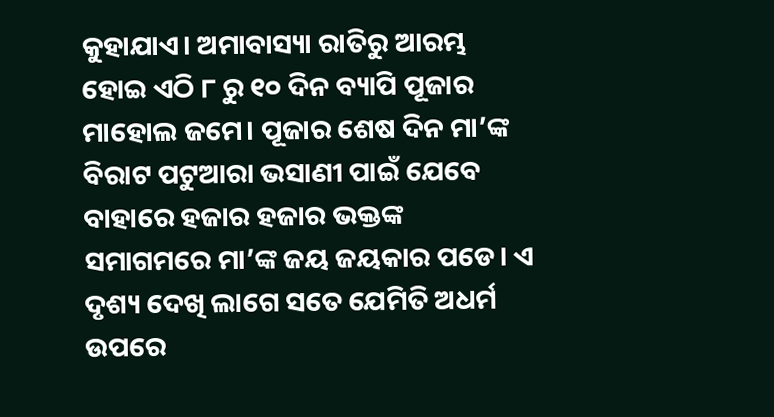କୁହାଯାଏ। ଅମାବାସ୍ୟା ରାତିରୁ ଆରମ୍ଭ ହୋଇ ଏଠି ୮ ରୁ ୧୦ ଦିନ ବ୍ୟାପି ପୂଜାର ମାହୋଲ ଜମେ। ପୂଜାର ଶେଷ ଦିନ ମା’ଙ୍କ ବିରାଟ ପଟୁଆରା ଭସାଣୀ ପାଇଁ ଯେବେ ବାହାରେ ହଜାର ହଜାର ଭକ୍ତଙ୍କ ସମାଗମରେ ମା’ଙ୍କ ଜୟ ଜୟକାର ପଡେ। ଏ ଦୃଶ୍ୟ ଦେଖି ଲାଗେ ସତେ ଯେମିତି ଅଧର୍ମ ଉପରେ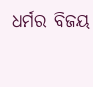ଧର୍ମର ବିଜୟ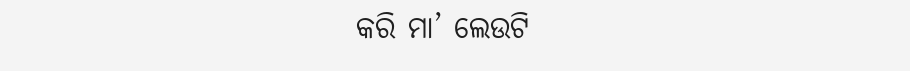କରି ମା’ ଲେଉଟି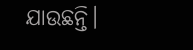ଯାଉଛନ୍ତି।